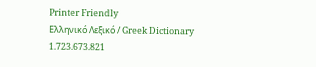Printer Friendly
Ελληνικό Λεξικό / Greek Dictionary
1.723.673.821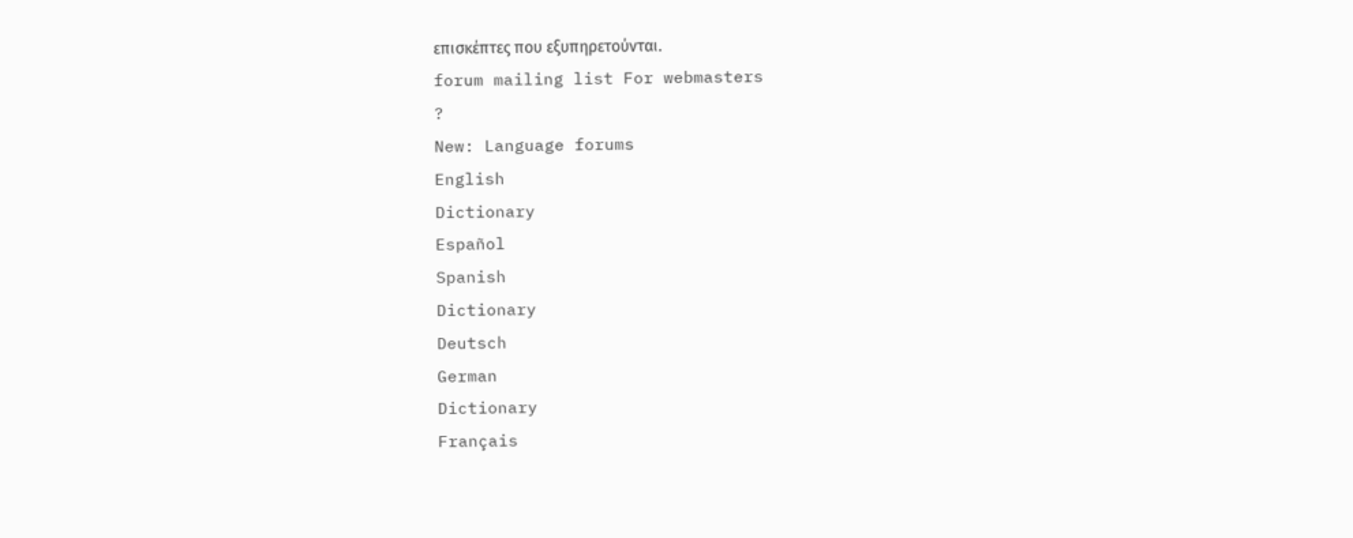επισκέπτες που εξυπηρετούνται.
forum mailing list For webmasters
?
New: Language forums
English
Dictionary
Español
Spanish
Dictionary
Deutsch
German
Dictionary
Français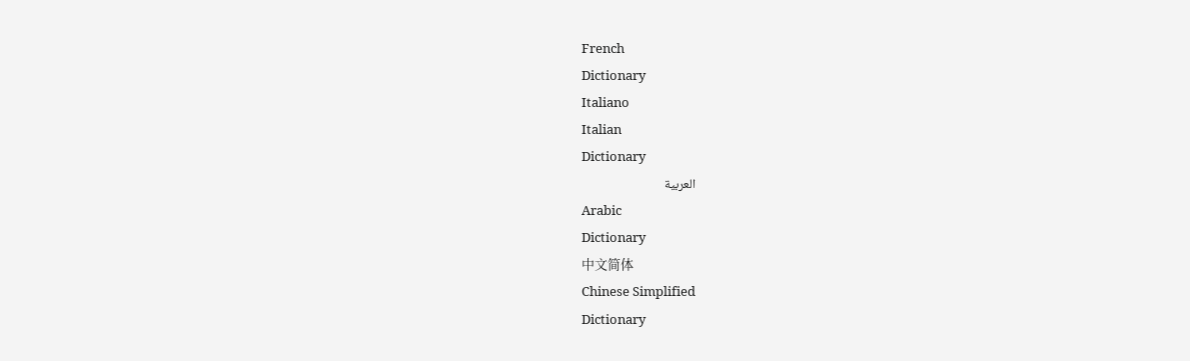French
Dictionary
Italiano
Italian
Dictionary
العربية
Arabic
Dictionary
中文简体
Chinese Simplified
Dictionary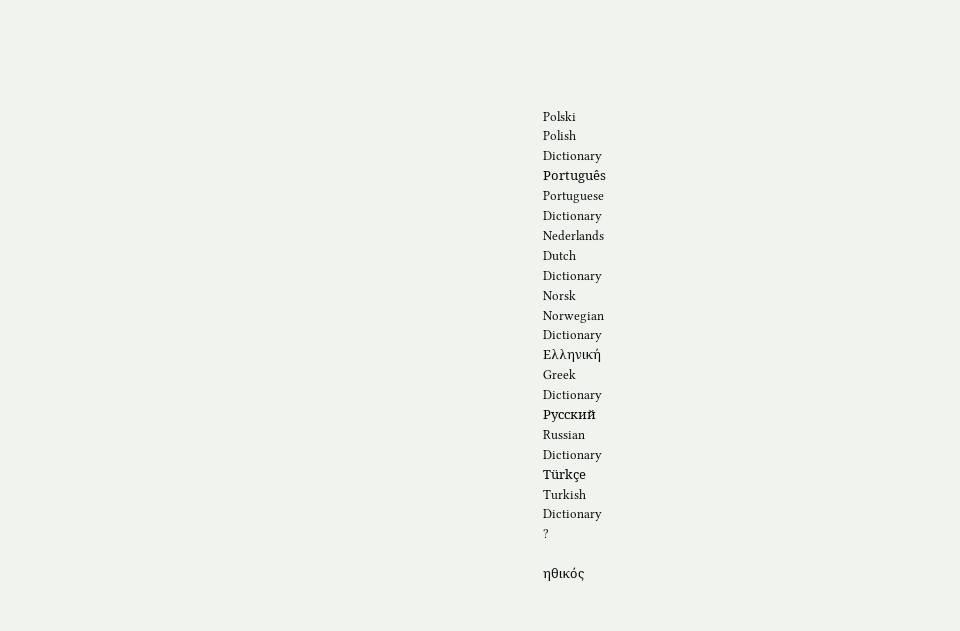Polski
Polish
Dictionary
Português
Portuguese
Dictionary
Nederlands
Dutch
Dictionary
Norsk
Norwegian
Dictionary
Ελληνική
Greek
Dictionary
Русский
Russian
Dictionary
Türkçe
Turkish
Dictionary
?

ηθικός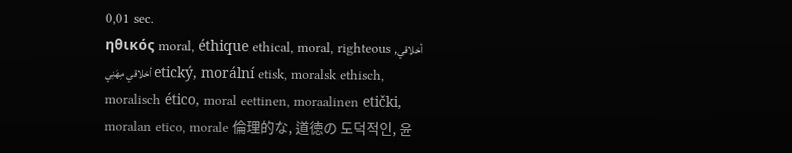0,01 sec.
ηθικός moral, éthique ethical, moral, righteous أخلاقي, أخلاقي مِهَنِي etický, morální etisk, moralsk ethisch, moralisch ético, moral eettinen, moraalinen etički, moralan etico, morale 倫理的な, 道徳の 도덕적인, 윤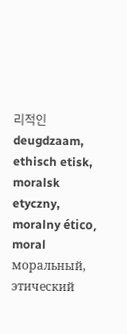리적인 deugdzaam, ethisch etisk, moralsk etyczny, moralny ético, moral моральный, этический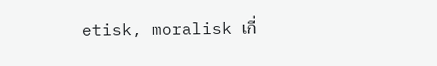etisk, moralisk เกี่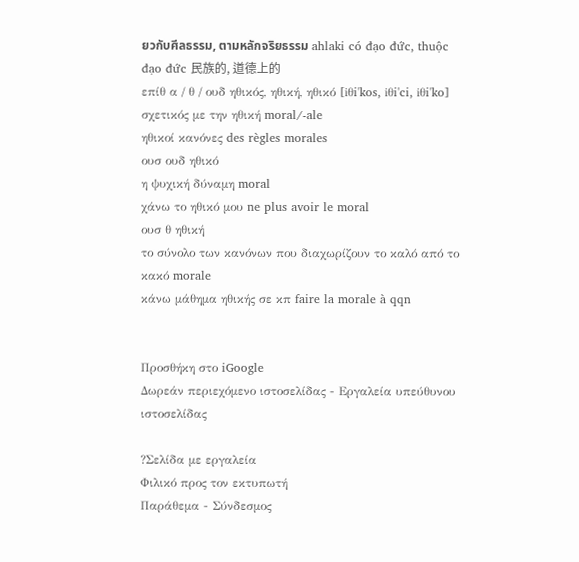ยวกับศีลธรรม, ตามหลักจริยธรรม ahlaki có đạo đức, thuộc đạo đức 民族的, 道德上的
επίθ α / θ / ουδ ηθικός, ηθική, ηθικό [iθi'kos, iθi'ci, iθi'ko]
σχετικός με την ηθική moral/-ale
ηθικοί κανόνες des règles morales
ουσ ουδ ηθικό
η ψυχική δύναμη moral
χάνω το ηθικό μου ne plus avoir le moral
ουσ θ ηθική
το σύνολο των κανόνων που διαχωρίζουν το καλό από το κακό morale
κάνω μάθημα ηθικής σε κπ faire la morale à qqn


Προσθήκη στο iGoogle
Δωρεάν περιεχόμενο ιστοσελίδας - Εργαλεία υπεύθυνου ιστοσελίδας

?Σελίδα με εργαλεία
Φιλικό προς τον εκτυπωτή
Παράθεμα - Σύνδεσμος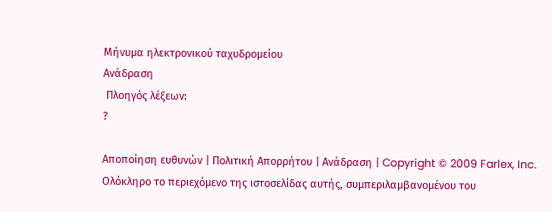Μήνυμα ηλεκτρονικού ταχυδρομείου
Ανάδραση
 Πλοηγός λέξεων:
?

Αποποίηση ευθυνών | Πολιτική Απορρήτου | Ανάδραση | Copyright © 2009 Farlex, Inc.
Ολόκληρο το περιεχόμενο της ιστοσελίδας αυτής, συμπεριλαμβανομένου του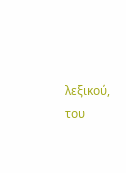λεξικού, του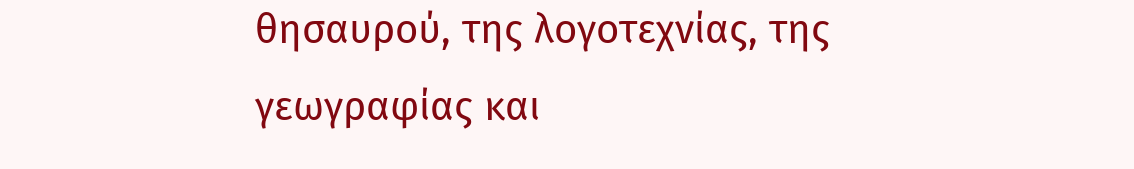θησαυρού, της λογοτεχνίας, της γεωγραφίας και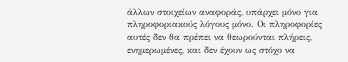άλλων στοιχείων αναφοράς, υπάρχει μόνο για πληροφοριακούς λόγους μόνο. Οι πληροφορίες αυτές δεν θα πρέπει να θεωρούνται πλήρεις, ενημερωμένες, και δεν έχουν ως στόχο να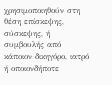χρησιμοποιηθούν στη θέση επίσκεψης, σύσκεψης, ή συμβουλής από κάποιον δικηγόρο, ιατρό ή οποιονδήποτε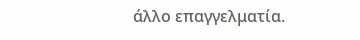άλλο επαγγελματία.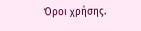Όροι χρήσης.